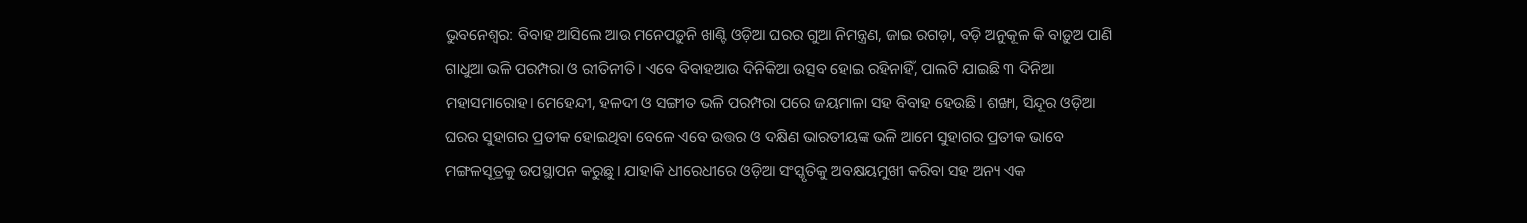ଭୁବନେଶ୍ବର: ବିବାହ ଆସିଲେ ଆଉ ମନେପଡ଼ୁନି ଖାଣ୍ଟି ଓଡ଼ିଆ ଘରର ଗୁଆ ନିମନ୍ତ୍ରଣ, ଜାଇ ରଗଡ଼ା, ବଡ଼ି ଅନୁକୂଳ କି ବାଡ଼ୁଅ ପାଣି ଗାଧୁଆ ଭଳି ପରମ୍ପରା ଓ ରୀତିନୀତି। ଏବେ ବିବାହ‌ଆଉ ଦିନିକିଆ ଉତ୍ସବ ହୋଇ ରହିନାହିଁ, ପାଲଟି ଯାଇଛି ୩ ଦିନିଆ ମହାସମାରୋହ। ମେହେନ୍ଦୀ, ହଳଦୀ ଓ ସଙ୍ଗୀତ ଭଳି ପରମ୍ପରା ପରେ ଜୟମାଳା ସହ ବିବାହ ହେଉଛି। ଶଙ୍ଖା, ସିନ୍ଦୂର ଓଡ଼ିଆ ଘରର ସୁହାଗର ପ୍ରତୀକ ହୋଇଥିବା ବେଳେ ଏବେ ଉତ୍ତର ଓ ଦକ୍ଷିଣ ଭାରତୀୟଙ୍କ ଭଳି ଆମେ ସୁହାଗର ପ୍ରତୀକ ଭାବେ ମଙ୍ଗଳସୂତ୍ରକୁ ଉପସ୍ଥାପନ କରୁଛୁ। ଯାହାକି ଧୀରେଧୀରେ ଓଡ଼ିଆ ସଂସ୍କୃତିକୁ ଅବକ୍ଷୟମୁଖୀ କରିବା ସହ ଅନ୍ୟ ଏକ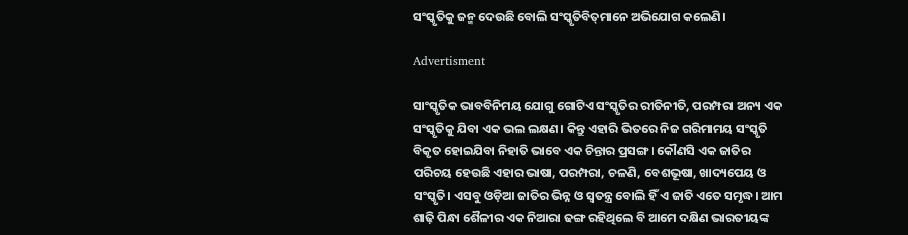ସଂସ୍କୃତିକୁ ଜନ୍ମ ଦେଉଛି ବୋଲି ସଂସ୍କୃତିବିତ୍‌ମାନେ ଅଭିଯୋଗ କଲେଣି।

Advertisment

ସାଂସ୍କୃତିକ ଭାବବିନିମୟ ଯୋଗୁ ଗୋଟିଏ ସଂସ୍କୃତିର ରୀତିନୀତି, ପରମ୍ପରା ଅନ୍ୟ ଏକ ସଂସ୍କୃତିକୁ ଯିବା ଏକ ଭଲ ଲକ୍ଷଣ। କିନ୍ତୁ ଏହାରି ଭିତରେ ନିଜ ଗରିମାମୟ ସଂସ୍କୃତି ବିକୃତ ହୋଇଯିବା ନିହାତି ଭାବେ ଏକ ଚିନ୍ତାର ପ୍ରସଙ୍ଗ। କୌଣସି ଏକ ଜାତିର ପରିଚୟ ହେଉଛି ଏହାର ଭାଷା, ପରମ୍ପରା, ଚଳଣି, ବେଶଭୂଷା, ଖାଦ୍ୟପେୟ ଓ ସଂସ୍କୃତି। ଏସବୁ ଓଡ଼ିଆ ଜାତିର ଭିନ୍ନ ଓ ସ୍ବତନ୍ତ୍ର ବୋଲି ହିଁ ଏ ଜାତି ଏତେ ସମୃଦ୍ଧ। ଆମ ଶାଢ଼ି ପିନ୍ଧା ଶୈଳୀର ଏକ ନିଆରା ଢଙ୍ଗ ରହିଥିଲେ ବି ଆମେ ଦକ୍ଷିଣ ଭାରତୀୟଙ୍କ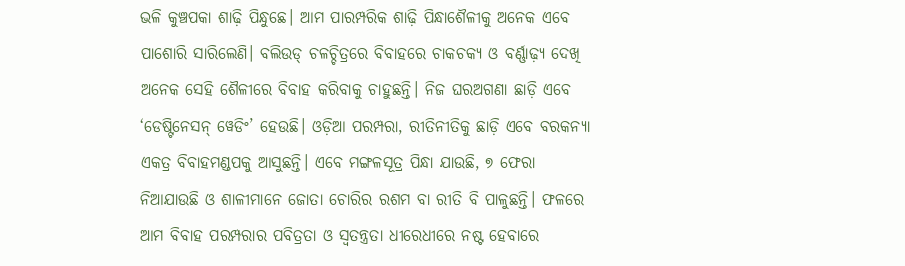ଭଳି କୁଞ୍ଚପକା ଶାଢ଼ି ପିନ୍ଧୁଛେ। ଆମ ପାରମ୍ପରିକ ଶାଢ଼ି ପିନ୍ଧାଶୈଳୀକୁ ଅନେକ ଏବେ ପାଶୋରି ସାରିଲେଣି। ବଲିଉଡ୍‌ ଚଳଚ୍ଚିତ୍ରରେ ବିବାହରେ ଚାକଚକ୍ୟ ଓ ବର୍ଣ୍ଣାଢ଼୍ୟ ଦେଖି ଅନେକ ସେହି ଶୈଳୀରେ ବିବାହ କରିବାକୁ ଚାହୁଛନ୍ତି। ନିଜ ଘରଅଗଣା ଛାଡ଼ି ଏବେ ‘ଡେଷ୍ଟିନେସନ୍‌ ୱେଡିଂ’ ହେଉଛି। ଓଡ଼ିଆ ପରମ୍ପରା, ରୀତିନୀତିକୁ ଛାଡ଼ି ଏବେ ବରକନ୍ୟା ଏକତ୍ର ବିବାହମଣ୍ଡପକୁ ଆସୁଛନ୍ତି। ଏବେ ମଙ୍ଗଳସୂତ୍ର ପିନ୍ଧା ଯାଉଛି, ୭ ଫେରା ନିଆଯାଉଛି ଓ ଶାଳୀମାନେ ଜୋତା ଚୋରିର ରଶମ ବା ରୀତି ବି ପାଳୁଛନ୍ତି। ଫଳରେ ଆମ ବିବାହ ପରମ୍ପରାର ପବିତ୍ରତା ଓ ସ୍ବତନ୍ତ୍ରତା ଧୀରେଧୀରେ ନଷ୍ଟ ହେବା‌ରେ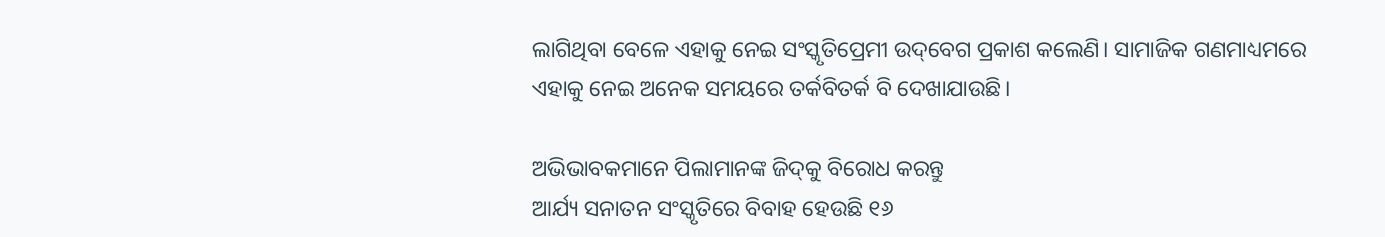ଲାଗିଥିବା ବେଳେ ଏହାକୁ ନେଇ ସଂସ୍କୃତିପ୍ରେମୀ ଉଦ୍‌ବେଗ ପ୍ରକାଶ କଲେଣି। ସାମାଜିକ ଗଣମାଧ୍ୟମରେ ଏହାକୁ ନେଇ ଅନେକ ସମୟରେ ତର୍କବିତର୍କ ବି ଦେଖାଯାଉଛି।

ଅଭିଭାବକମାନେ ପିଲାମାନଙ୍କ ଜିଦ୍‌କୁ ବିରୋଧ କରନ୍ତୁ
ଆର୍ଯ୍ୟ ସନାତନ ସଂସ୍କୃତିରେ ବିବାହ ହେଉଛି ୧୬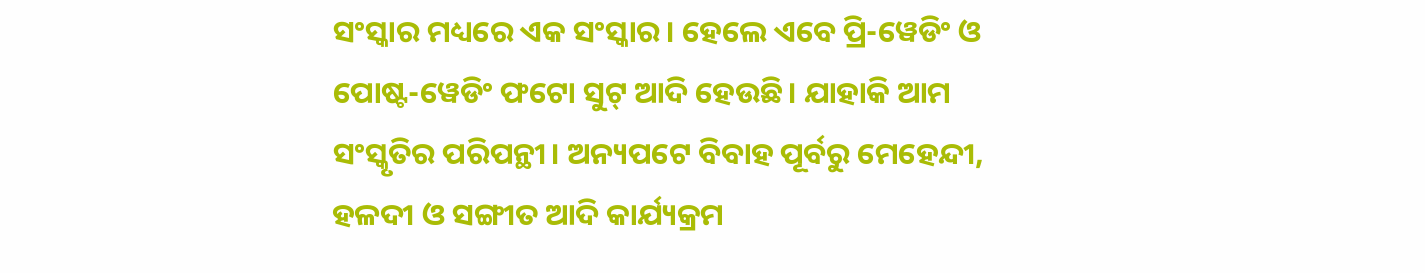ସଂସ୍କାର ମଧ୍ୟରେ ଏକ ସଂସ୍କାର। ହେଲେ ଏବେ ପ୍ରି-ୱେଡିଂ ଓ ପୋଷ୍ଟ-ୱେଡିଂ ଫଟୋ ସୁଟ୍‌ ଆଦି ହେଉଛି। ଯାହାକି ଆମ ସଂସ୍କୃତିର ପରିପନ୍ଥୀ। ଅନ୍ୟପଟେ ବିବାହ ପୂର୍ବରୁ ମେହେନ୍ଦୀ, ହଳଦୀ ଓ ସଙ୍ଗୀତ ଆଦି କାର୍ଯ୍ୟକ୍ରମ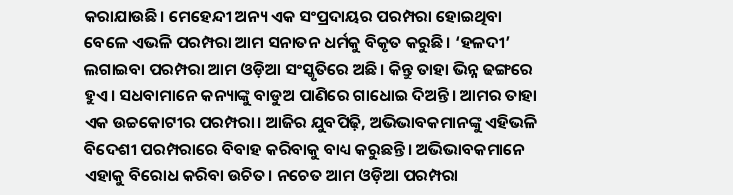କରାଯାଉଛି। ମେହେନ୍ଦୀ ଅନ୍ୟ ଏକ ସଂପ୍ରଦାୟର ପରମ୍ପରା ହୋଇଥିବା ବେଳେ ଏଭଳି ପରମ୍ପରା ଆମ ସନାତନ ଧର୍ମକୁ ବିକୃତ କରୁଛି। ‘ହଳଦୀ’ ଲଗାଇବା ପରମ୍ପରା ଆମ ଓଡ଼ିଆ ସଂସ୍କୃତିରେ ଅଛି। କିନ୍ତୁ ତାହା ଭିନ୍ନ ଢଙ୍ଗରେ ହୁଏ। ସଧବାମାନେ କନ୍ୟାଙ୍କୁ ବାଡୁଅ ପାଣିରେ ଗାଧୋଇ ଦିଅନ୍ତି। ଆମର ତାହା ଏକ ଉଚ୍ଚକୋଟୀର ପରମ୍ପରା। ଆଜିର ଯୁବପିଢ଼ି, ଅଭିଭାବକମାନଙ୍କୁ ଏହିଭଳି ବିଦେଶୀ ପରମ୍ପରାରେ ବିବାହ କରିବାକୁ ବାଧ୍ୟ କରୁଛନ୍ତି। ଅଭିଭାବକମାନେ ଏହାକୁ ବିରୋଧ କରିବା ଉଚିତ। ନଚେତ ଆମ ଓଡ଼ିଆ ପରମ୍ପରା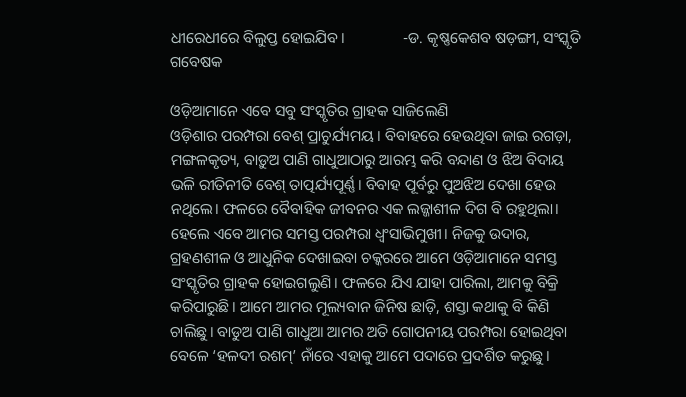ଧୀରେଧୀରେ ବିଲୁପ୍ତ ହୋଇଯିବ।               -ଡ. କୃଷ୍ଣକେଶବ ଷଡ଼ଙ୍ଗୀ, ସଂସ୍କୃତି ଗବେଷକ

ଓଡ଼ିଆମାନେ ଏବେ ସବୁ ସଂସ୍କୃତିର ଗ୍ରାହକ ସାଜିଲେଣି
ଓଡ଼ିଶାର ପରମ୍ପରା ବେଶ୍‌ ପ୍ରାଚୁର୍ଯ୍ୟମୟ। ବିବାହରେ ହେଉଥିବା ଜାଇ ରଗଡ଼ା, ମଙ୍ଗଳକୃତ୍ୟ, ବାଡ଼ୁଅ ପାଣି ଗାଧୁଆଠାରୁ ଆରମ୍ଭ କରି ବନ୍ଦାଣ ଓ ଝିଅ ବିଦାୟ ଭଳି ରୀତିନୀତି ବେଶ୍‌ ତାତ୍ପର୍ଯ୍ୟପୂର୍ଣ୍ଣ। ବିବାହ ପୂର୍ବରୁ ପୁଅଝିଅ ଦେଖା ହେଉ ନଥିଲେ। ଫଳରେ ବୈବାହିକ ଜୀବନର ଏକ ଲଜ୍ଜାଶୀଳ ଦିଗ ବି ରହୁଥିଲା। ହେଲେ ଏବେ ଆମର ସମସ୍ତ ପରମ୍ପରା ଧ୍ବଂସାଭିମୁଖୀ। ନିଜକୁ ଉଦାର, ଗ୍ରହଣଶୀଳ ଓ ଆଧୁନିକ ଦେଖାଇବା ଚକ୍କରରେ ଆମେ ଓଡ଼ିଆମାନେ ସମସ୍ତ ସଂସ୍କୃତିର ଗ୍ରାହକ ହୋଇଗଲୁଣି। ଫଳରେ ଯିଏ ଯାହା ପାରିଲା, ଆମକୁ ବିକ୍ରି କରିପାରୁଛି। ଆମେ ଆମର ମୂଲ୍ୟବାନ ଜିନିଷ ଛାଡ଼ି, ଶସ୍ତା କଥାକୁ ବି କିଣି ଚାଲିଛୁ। ବାଡୁଅ ପାଣି ଗାଧୁଆ ଆମର ଅତି ଗୋପନୀୟ ପରମ୍ପରା ହୋଇଥିବା ବେଳେ ‘ହଳଦୀ ରଶମ୍‌’ ନାଁରେ ଏହାକୁ ଆମେ ପଦାରେ ପ୍ରଦର୍ଶିତ କରୁଛୁ।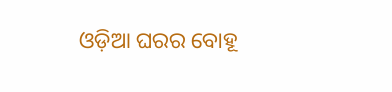ଓଡ଼ିଆ ଘରର ବୋହୂ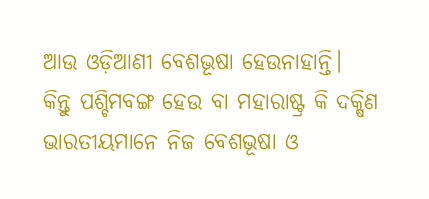ଆଉ ଓଡ଼ିଆଣୀ ବେଶଭୂଷା ହେଉନାହାନ୍ତି। କିନ୍ତୁ ‌ପଶ୍ଚିମବଙ୍ଗ ହେଉ ବା ମହାରାଷ୍ଟ୍ର କି ଦକ୍ଷିଣ ଭାରତୀୟମାନେ ନିଜ ବେଶଭୂଷା ଓ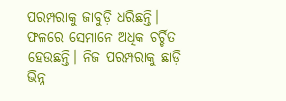ପରମ୍ପରାକୁ ଜାବୁଡ଼ି ଧରିଛନ୍ତି। ଫଳରେ ସେମାନେ ଅଧିକ ଚର୍ଚ୍ଚିତ ହେଉଛନ୍ତି। ନିଜ ପରମ୍ପରାକୁ ଛାଡ଼ି ଭିନ୍ନ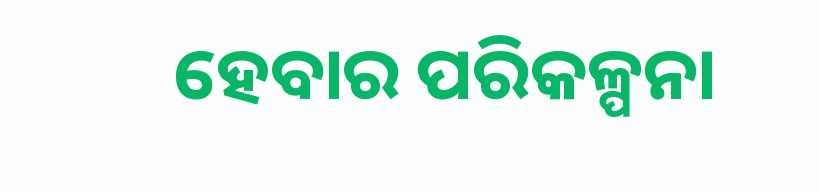ହେବାର ପରିକଳ୍ପନା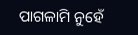ପାଗଳାମି ନୁହେଁ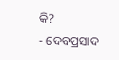କି?                 - ଦେବପ୍ରସାଦ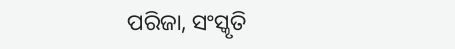ପରିଜା, ସଂସ୍କୃତି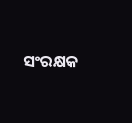ସଂରକ୍ଷକ